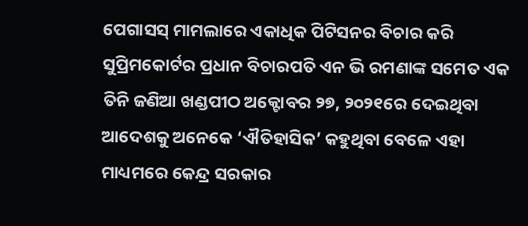ପେଗାସସ୍ ମାମଲାରେ ଏକାଧିକ ପିଟିସନର ବିଚାର କରି ସୁପ୍ରିମକୋର୍ଟର ପ୍ରଧାନ ବିଚାରପତି ଏନ ଭି ରମଣାଙ୍କ ସମେତ ଏକ ତିନି ଜଣିଆ ଖଣ୍ଡପୀଠ ଅକ୍ଟୋବର ୨୭, ୨୦୨୧ରେ ଦେଇଥିବା ଆଦେଶକୁ ଅନେକେ ‘ଐତିହାସିକ’ କହୁଥିବା ବେଳେ ଏହା ମାଧ୍ୟମରେ କେନ୍ଦ୍ର ସରକାର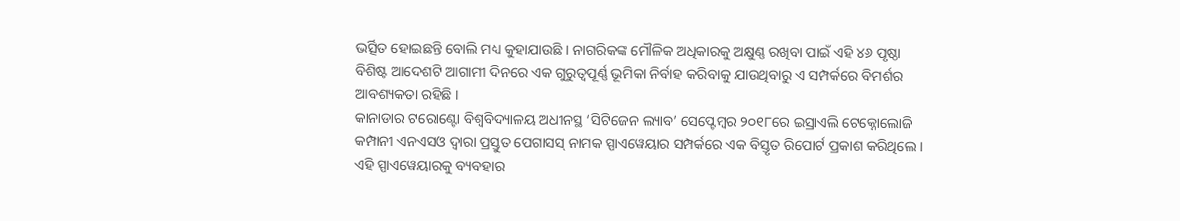ଭର୍ତ୍ସିତ ହୋଇଛନ୍ତି ବୋଲି ମଧ୍ୟ କୁହାଯାଉଛି । ନାଗରିକଙ୍କ ମୌଳିକ ଅଧିକାରକୁ ଅକ୍ଷୁଣ୍ଣ ରଖିବା ପାଇଁ ଏହି ୪୬ ପୃଷ୍ଠା ବିଶିଷ୍ଟ ଆଦେଶଟି ଆଗାମୀ ଦିନରେ ଏକ ଗୁରୁତ୍ୱପୂର୍ଣ୍ଣ ଭୂମିକା ନିର୍ବାହ କରିବାକୁ ଯାଉଥିବାରୁ ଏ ସମ୍ପର୍କରେ ବିମର୍ଶର ଆବଶ୍ୟକତା ରହିଛି ।
କାନାଡାର ଟରୋଣ୍ଟୋ ବିଶ୍ୱବିଦ୍ୟାଳୟ ଅଧୀନସ୍ଥ ‘ସିଟିଜେନ ଲ୍ୟାବ’ ସେପ୍ଟେମ୍ୱର ୨୦୧୮ରେ ଇସ୍ରାଏଲି ଟେକ୍ନୋଲୋଜି କମ୍ପାନୀ ଏନଏସଓ ଦ୍ୱାରା ପ୍ରସ୍ତୁତ ପେଗାସସ୍ ନାମକ ସ୍ପାଏୱେୟାର ସମ୍ପର୍କରେ ଏକ ବିସ୍ତୃତ ରିପୋର୍ଟ ପ୍ରକାଶ କରିଥିଲେ । ଏହି ସ୍ପାଏୱେୟାରକୁ ବ୍ୟବହାର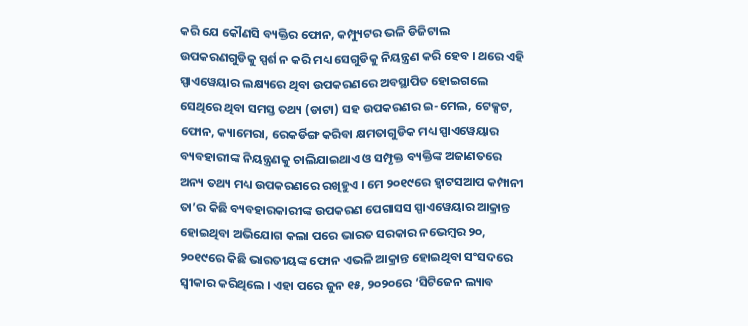କରି ଯେ କୌଣସି ବ୍ୟକ୍ତିର ଫୋନ, କମ୍ପ୍ୟୁଟର ଭଳି ଡିଜିଟାଲ ଉପକରଣଗୁଡିକୁ ସ୍ପର୍ଶ ନ କରି ମଧ୍ୟ ସେଗୁଡିକୁ ନିୟନ୍ତ୍ରଣ କରି ହେବ । ଥରେ ଏହି ସ୍ପାଏୱେୟାର ଲକ୍ଷ୍ୟରେ ଥିବା ଉପକରଣରେ ଅବସ୍ଥାପିତ ହୋଇଗଲେ ସେଥିରେ ଥିବା ସମସ୍ତ ତଥ୍ୟ (ଡାଟା) ସହ ଉପକରଣର ଇ-ମେଲ, ଟେକ୍ସଟ, ଫୋନ, କ୍ୟାମେରା, ରେକର୍ଡିଙ୍ଗ କରିବା କ୍ଷମତାଗୁଡିକ ମଧ୍ୟ ସ୍ପାଏୱେୟାର ବ୍ୟବହାରୀଙ୍କ ନିୟନ୍ତ୍ରଣକୁ ଚାଲିଯାଇଥାଏ ଓ ସମ୍ପୃକ୍ତ ବ୍ୟକ୍ତିଙ୍କ ଅଜାଣତରେ ଅନ୍ୟ ତଥ୍ୟ ମଧ୍ୟ ଉପକରଣରେ ରଖିହୁଏ । ମେ ୨୦୧୯ରେ ହ୍ୱାଟସଆପ କମ୍ପାନୀ ତା’ର କିଛି ବ୍ୟବହାରକାରୀଙ୍କ ଉପକରଣ ପେଗାସସ ସ୍ପାଏୱେୟାର ଆକ୍ରାନ୍ତ ହୋଇଥିବା ଅଭିଯୋଗ କଲା ପରେ ଭାରତ ସରକାର ନଭେମ୍ୱର ୨୦, ୨୦୧୯ରେ କିଛି ଭାରତୀୟଙ୍କ ଫୋନ ଏଭଳି ଆକ୍ରାନ୍ତ ହୋଇଥିବା ସଂସଦରେ ସ୍ୱୀକାର କରିଥିଲେ । ଏହା ପରେ ଜୁନ ୧୫, ୨୦୨୦ରେ ‘ସିଟିଜେନ ଲ୍ୟାବ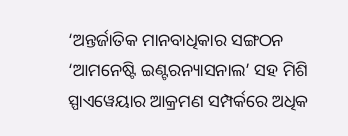‘ଅନ୍ତର୍ଜାତିକ ମାନବାଧିକାର ସଙ୍ଗଠନ ‘ଆମନେଷ୍ଟି ଇଣ୍ଟରନ୍ୟାସନାଲ’ ସହ ମିଶି ସ୍ପାଏୱେୟାର ଆକ୍ରମଣ ସମ୍ପର୍କରେ ଅଧିକ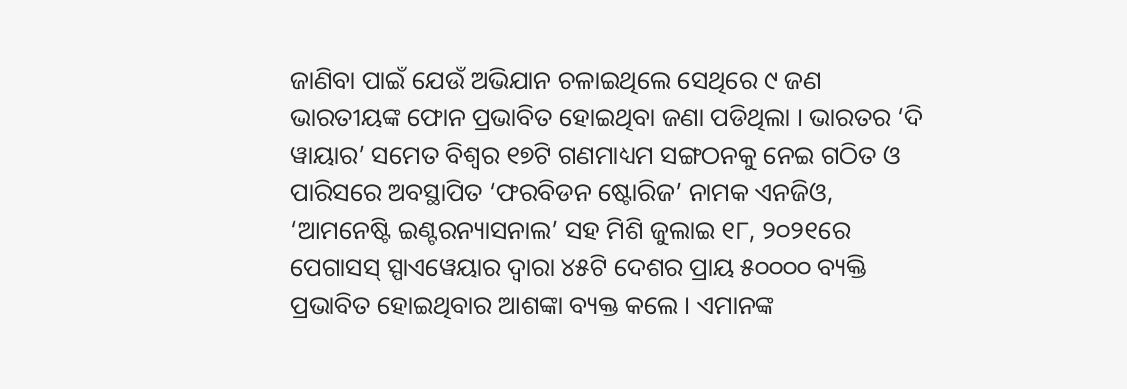ଜାଣିବା ପାଇଁ ଯେଉଁ ଅଭିଯାନ ଚଳାଇଥିଲେ ସେଥିରେ ୯ ଜଣ ଭାରତୀୟଙ୍କ ଫୋନ ପ୍ରଭାବିତ ହୋଇଥିବା ଜଣା ପଡିଥିଲା । ଭାରତର ‘ଦି ୱାୟାର’ ସମେତ ବିଶ୍ୱର ୧୭ଟି ଗଣମାଧ୍ୟମ ସଙ୍ଗଠନକୁ ନେଇ ଗଠିତ ଓ ପାରିସରେ ଅବସ୍ଥାପିତ ‘ଫରବିଡନ ଷ୍ଟୋରିଜ’ ନାମକ ଏନଜିଓ, ‘ଆମନେଷ୍ଟି ଇଣ୍ଟରନ୍ୟାସନାଲ’ ସହ ମିଶି ଜୁଲାଇ ୧୮, ୨୦୨୧ରେ ପେଗାସସ୍ ସ୍ପାଏୱେୟାର ଦ୍ୱାରା ୪୫ଟି ଦେଶର ପ୍ରାୟ ୫୦୦୦୦ ବ୍ୟକ୍ତି ପ୍ରଭାବିତ ହୋଇଥିବାର ଆଶଙ୍କା ବ୍ୟକ୍ତ କଲେ । ଏମାନଙ୍କ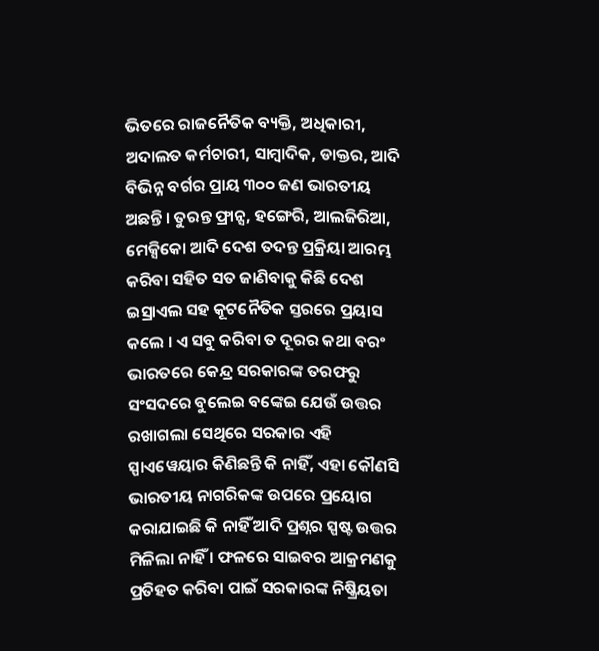ଭିତରେ ରାଜନୈତିକ ବ୍ୟକ୍ତି, ଅଧିକାରୀ, ଅଦାଲତ କର୍ମଚାରୀ, ସାମ୍ୱାଦିକ, ଡାକ୍ତର, ଆଦି ବିଭିନ୍ନ ବର୍ଗର ପ୍ରାୟ ୩୦୦ ଜଣ ଭାରତୀୟ ଅଛନ୍ତି । ତୁରନ୍ତ ଫ୍ରାନ୍ସ, ହଙ୍ଗେରି, ଆଲଜିରିଆ, ମେକ୍ସିକୋ ଆଦି ଦେଶ ତଦନ୍ତ ପ୍ରକ୍ରିୟା ଆରମ୍ଭ କରିବା ସହିତ ସତ ଜାଣିବାକୁ କିଛି ଦେଶ ଇସ୍ରାଏଲ ସହ କୂଟନୈତିକ ସ୍ତରରେ ପ୍ରୟାସ କଲେ । ଏ ସବୁ କରିବା ତ ଦୂରର କଥା ବରଂ ଭାରତରେ କେନ୍ଦ୍ର ସରକାରଙ୍କ ତରଫରୁ ସଂସଦରେ ବୁଲେଇ ବଙ୍କେଇ ଯେଉଁ ଉତ୍ତର ରଖାଗଲା ସେଥିରେ ସରକାର ଏହି ସ୍ପାଏୱେୟାର କିଣିଛନ୍ତି କି ନାହିଁ, ଏହା କୌଣସି ଭାରତୀୟ ନାଗରିକଙ୍କ ଉପରେ ପ୍ରୟୋଗ କରାଯାଇଛି କି ନାହିଁ ଆଦି ପ୍ରଶ୍ନର ସ୍ପଷ୍ଟ ଉତ୍ତର ମିଳିଲା ନାହିଁ । ଫଳରେ ସାଇବର ଆକ୍ରମଣକୁ ପ୍ରତିହତ କରିବା ପାଇଁ ସରକାରଙ୍କ ନିଷ୍କ୍ରିୟତା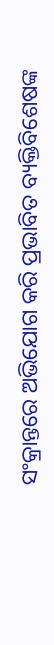ସଂକ୍ରାନ୍ତରେ ଅଭିଯୋଗ କରି ପ୍ରଭାବିତ ବ୍ୟକ୍ତିବିଶେଷଙ୍କ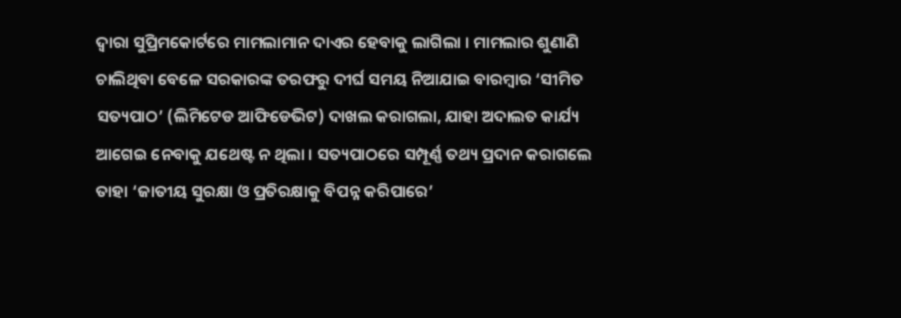ଦ୍ୱାରା ସୁପ୍ରିମକୋର୍ଟରେ ମାମଲାମାନ ଦାଏର ହେବାକୁ ଲାଗିଲା । ମାମଲାର ଶୁଣାଣି ଚାଲିଥିବା ବେଳେ ସରକାରଙ୍କ ତରଫରୁ ଦୀର୍ଘ ସମୟ ନିଆଯାଇ ବାରମ୍ୱାର ‘ସୀମିତ ସତ୍ୟପାଠ’ (ଲିମିଟେଡ ଆଫିଡେଭିଟ) ଦାଖଲ କରାଗଲା, ଯାହା ଅଦାଲତ କାର୍ଯ୍ୟ ଆଗେଇ ନେବାକୁ ଯଥେଷ୍ଟ ନ ଥିଲା । ସତ୍ୟପାଠରେ ସମ୍ପୂର୍ଣ୍ଣ ତଥ୍ୟ ପ୍ରଦାନ କରାଗଲେ ତାହା ‘ଜାତୀୟ ସୁରକ୍ଷା ଓ ପ୍ରତିରକ୍ଷାକୁ ବିପନ୍ନ କରିପାରେ’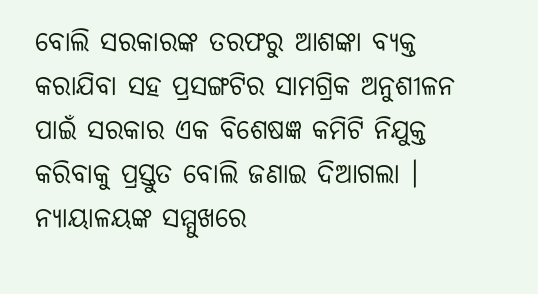ବୋଲି ସରକାରଙ୍କ ତରଫରୁ ଆଶଙ୍କା ବ୍ୟକ୍ତ କରାଯିବା ସହ ପ୍ରସଙ୍ଗଟିର ସାମଗ୍ରିକ ଅନୁଶୀଳନ ପାଇଁ ସରକାର ଏକ ବିଶେଷଜ୍ଞ କମିଟି ନିଯୁକ୍ତ କରିବାକୁ ପ୍ରସ୍ତୁତ ବୋଲି ଜଣାଇ ଦିଆଗଲା ।
ନ୍ୟାୟାଳୟଙ୍କ ସମ୍ମୁଖରେ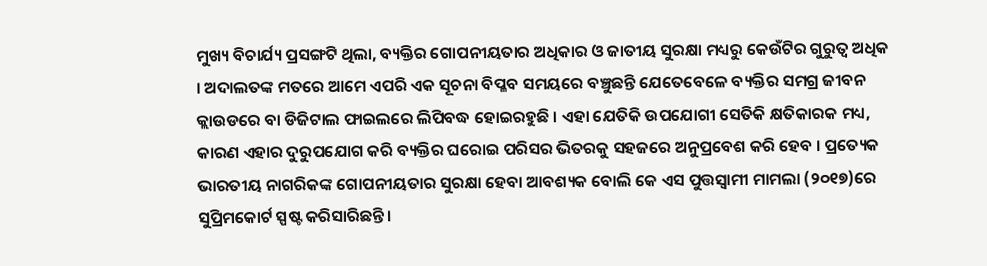ମୁଖ୍ୟ ବିଚାର୍ଯ୍ୟ ପ୍ରସଙ୍ଗଟି ଥିଲା, ବ୍ୟକ୍ତିର ଗୋପନୀୟତାର ଅଧିକାର ଓ ଜାତୀୟ ସୁରକ୍ଷା ମଧ୍ୟରୁ କେଉଁଟିର ଗୁରୁତ୍ୱ ଅଧିକ । ଅଦାଲତଙ୍କ ମତରେ ଆମେ ଏପରି ଏକ ସୂଚନା ବିପ୍ଳବ ସମୟରେ ବଞ୍ଚୁଛନ୍ତି ଯେତେବେଳେ ବ୍ୟକ୍ତିର ସମଗ୍ର ଜୀବନ କ୍ଲାଉଡରେ ବା ଡିଜିଟାଲ ଫାଇଲରେ ଲିପିବଦ୍ଧ ହୋଇରହୁଛି । ଏହା ଯେତିକି ଉପଯୋଗୀ ସେତିକି କ୍ଷତିକାରକ ମଧ୍ୟ, କାରଣ ଏହାର ଦୁରୁପଯୋଗ କରି ବ୍ୟକ୍ତିର ଘରୋଇ ପରିସର ଭିତରକୁ ସହଜରେ ଅନୁପ୍ରବେଶ କରି ହେବ । ପ୍ରତ୍ୟେକ ଭାରତୀୟ ନାଗରିକଙ୍କ ଗୋପନୀୟତାର ସୁରକ୍ଷା ହେବା ଆବଶ୍ୟକ ବୋଲି କେ ଏସ ପୁତ୍ତସ୍ୱାମୀ ମାମଲା (୨୦୧୭)ରେ ସୁପ୍ରିମକୋର୍ଟ ସ୍ପଷ୍ଟ କରିସାରିଛନ୍ତି ।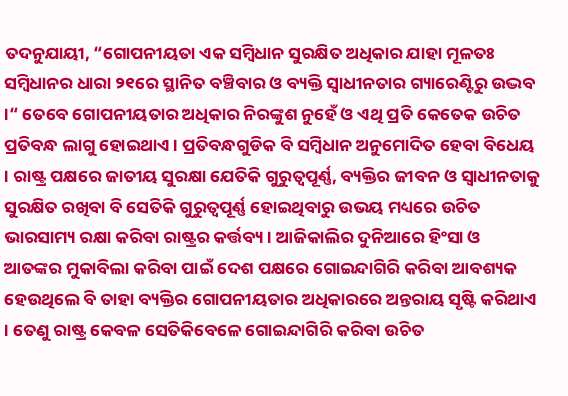ତଦନୁଯାୟୀ, “ଗୋପନୀୟତା ଏକ ସମ୍ୱିଧାନ ସୁରକ୍ଷିତ ଅଧିକାର ଯାହା ମୂଳତଃ ସମ୍ୱିଧାନର ଧାରା ୨୧ରେ ସ୍ଥାନିତ ବଞ୍ଚିବାର ଓ ବ୍ୟକ୍ତି ସ୍ୱାଧୀନତାର ଗ୍ୟାରେଣ୍ଟିରୁ ଉଦ୍ଭବ ।“ ତେବେ ଗୋପନୀୟତାର ଅଧିକାର ନିରଙ୍କୁଶ ନୁହେଁ ଓ ଏଥି ପ୍ରତି କେତେକ ଉଚିତ ପ୍ରତିବନ୍ଧ ଲାଗୁ ହୋଇଥାଏ । ପ୍ରତିବନ୍ଧଗୁଡିକ ବି ସମ୍ୱିଧାନ ଅନୁମୋଦିତ ହେବା ବିଧେୟ । ରାଷ୍ଟ୍ର ପକ୍ଷରେ ଜାତୀୟ ସୁରକ୍ଷା ଯେତିକି ଗୁରୁତ୍ୱପୂର୍ଣ୍ଣ, ବ୍ୟକ୍ତିର ଜୀବନ ଓ ସ୍ୱାଧୀନତାକୁ ସୁରକ୍ଷିତ ରଖିବା ବି ସେତିକି ଗୁରୁତ୍ୱପୂର୍ଣ୍ଣ ହୋଇଥିବାରୁ ଉଭୟ ମଧ୍ୟରେ ଉଚିତ ଭାରସାମ୍ୟ ରକ୍ଷା କରିବା ରାଷ୍ଟ୍ରର କର୍ତ୍ତବ୍ୟ । ଆଜିକାଲିର ଦୁନିଆରେ ହିଂସା ଓ ଆତଙ୍କର ମୁକାବିଲା କରିବା ପାଇଁ ଦେଶ ପକ୍ଷରେ ଗୋଇନ୍ଦାଗିରି କରିବା ଆବଶ୍ୟକ ହେଉଥିଲେ ବି ତାହା ବ୍ୟକ୍ତିର ଗୋପନୀୟତାର ଅଧିକାରରେ ଅନ୍ତରାୟ ସୃଷ୍ଟି କରିଥାଏ । ତେଣୁ ରାଷ୍ଟ୍ର କେବଳ ସେତିକିବେଳେ ଗୋଇନ୍ଦାଗିରି କରିବା ଉଚିତ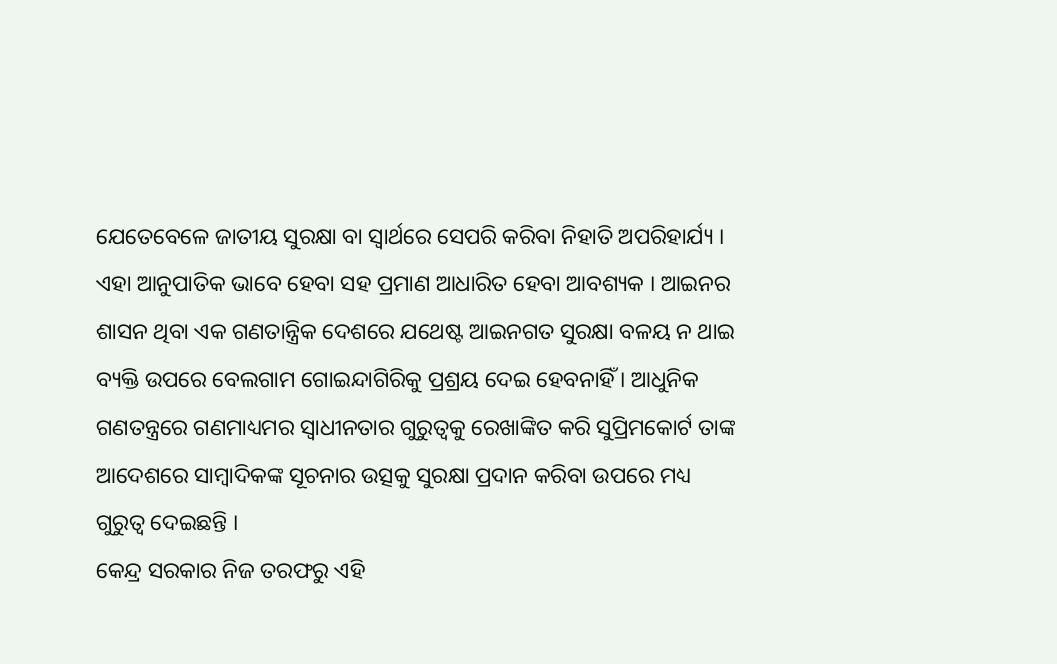ଯେତେବେଳେ ଜାତୀୟ ସୁରକ୍ଷା ବା ସ୍ୱାର୍ଥରେ ସେପରି କରିବା ନିହାତି ଅପରିହାର୍ଯ୍ୟ । ଏହା ଆନୁପାତିକ ଭାବେ ହେବା ସହ ପ୍ରମାଣ ଆଧାରିତ ହେବା ଆବଶ୍ୟକ । ଆଇନର ଶାସନ ଥିବା ଏକ ଗଣତାନ୍ତ୍ରିକ ଦେଶରେ ଯଥେଷ୍ଟ ଆଇନଗତ ସୁରକ୍ଷା ବଳୟ ନ ଥାଇ ବ୍ୟକ୍ତି ଉପରେ ବେଲଗାମ ଗୋଇନ୍ଦାଗିରିକୁ ପ୍ରଶ୍ରୟ ଦେଇ ହେବନାହିଁ । ଆଧୁନିକ ଗଣତନ୍ତ୍ରରେ ଗଣମାଧ୍ୟମର ସ୍ୱାଧୀନତାର ଗୁରୁତ୍ୱକୁ ରେଖାଙ୍କିତ କରି ସୁପ୍ରିମକୋର୍ଟ ତାଙ୍କ ଆଦେଶରେ ସାମ୍ୱାଦିକଙ୍କ ସୂଚନାର ଉତ୍ସକୁ ସୁରକ୍ଷା ପ୍ରଦାନ କରିବା ଉପରେ ମଧ୍ୟ ଗୁରୁତ୍ୱ ଦେଇଛନ୍ତି ।
କେନ୍ଦ୍ର ସରକାର ନିଜ ତରଫରୁ ଏହି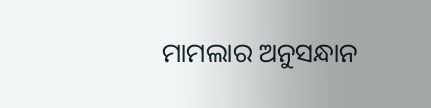ମାମଲାର ଅନୁସନ୍ଧାନ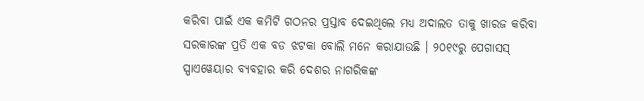କରିବା ପାଇଁ ଏକ କମିଟି ଗଠନର ପ୍ରସ୍ତାବ ଦେଇଥିଲେ ମଧ୍ୟ ଅଦାଲତ ତାକୁ ଖାରଜ କରିବା ସରକାରଙ୍କ ପ୍ରତି ଏକ ବଡ ଝଟକା ବୋଲି ମନେ କରାଯାଉଛି । ୨୦୧୯ରୁ ପେଗାସସ୍ ସ୍ପାଏୱେୟାର ବ୍ୟବହାର କରି ଦେଶର ନାଗରିକଙ୍କ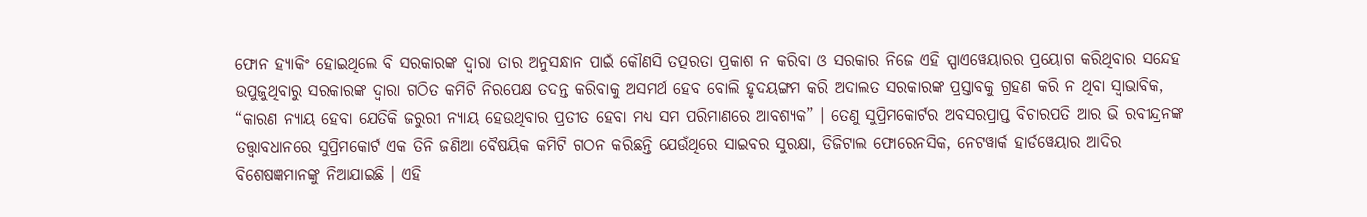ଫୋନ ହ୍ୟାକିଂ ହୋଇଥିଲେ ବି ସରକାରଙ୍କ ଦ୍ୱାରା ତାର ଅନୁସନ୍ଧାନ ପାଇଁ କୌଣସି ତତ୍ପରତା ପ୍ରକାଶ ନ କରିବା ଓ ସରକାର ନିଜେ ଏହି ସ୍ପାଏୱେୟାରର ପ୍ରୟୋଗ କରିଥିବାର ସନ୍ଦେହ ଉପୁଜୁଥିବାରୁ ସରକାରଙ୍କ ଦ୍ୱାରା ଗଠିତ କମିଟି ନିରପେକ୍ଷ ତଦନ୍ତ କରିବାକୁ ଅସମର୍ଥ ହେବ ବୋଲି ହୃଦୟଙ୍ଗମ କରି ଅଦାଲତ ସରକାରଙ୍କ ପ୍ରସ୍ତାବକୁ ଗ୍ରହଣ କରି ନ ଥିବା ସ୍ୱାଭାବିକ, “କାରଣ ନ୍ୟାୟ ହେବା ଯେତିକି ଜରୁରୀ ନ୍ୟାୟ ହେଉଥିବାର ପ୍ରତୀତ ହେବା ମଧ୍ୟ ସମ ପରିମାଣରେ ଆବଶ୍ୟକ” । ତେଣୁ ସୁପ୍ରିମକୋର୍ଟର ଅବସରପ୍ରାପ୍ତ ବିଚାରପତି ଆର ଭି ରବୀନ୍ଦ୍ରନଙ୍କ ତତ୍ତ୍ୱାବଧାନରେ ସୁପ୍ରିମକୋର୍ଟ ଏକ ତିନି ଜଣିଆ ବୈଷୟିକ କମିଟି ଗଠନ କରିଛନ୍ତି ଯେଉଁଥିରେ ସାଇବର ସୁରକ୍ଷା, ଡିଜିଟାଲ ଫୋରେନସିକ, ନେଟୱାର୍କ ହାର୍ଡୱେୟାର ଆଦିର ବିଶେଷଜ୍ଞମାନଙ୍କୁ ନିଆଯାଇଛି । ଏହି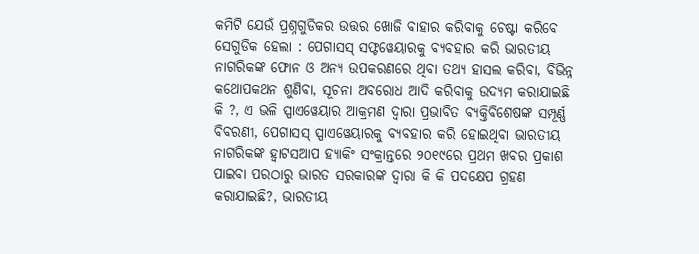କମିଟି ଯେଉଁ ପ୍ରଶ୍ନଗୁଡିକର ଉତ୍ତର ଖୋଜି ବାହାର କରିବାକୁ ଚେଷ୍ଟା କରିବେ ସେଗୁଡିକ ହେଲା : ପେଗାସସ୍ ସଫ୍ଟୱେୟାରକୁ ବ୍ୟବହାର କରି ଭାରତୀୟ ନାଗରିକଙ୍କ ଫୋନ ଓ ଅନ୍ୟ ଉପକରଣରେ ଥିବା ତଥ୍ୟ ହାସଲ କରିବା, ବିଭିନ୍ନ କଥୋପକଥନ ଶୁଣିବା, ସୂଚନା ଅବରୋଧ ଆଦି କରିବାକୁ ଉଦ୍ୟମ କରାଯାଇଛି କି ?, ଏ ଭଳି ସ୍ପାଏୱେୟାର ଆକ୍ରମଣ ଦ୍ୱାରା ପ୍ରଭାବିତ ବ୍ୟକ୍ତିବିଶେଷଙ୍କ ସମ୍ପୂର୍ଣ୍ଣ ବିବରଣୀ, ପେଗାସସ୍ ସ୍ପାଏୱେୟାରକୁ ବ୍ୟବହାର କରି ହୋଇଥିବା ଭାରତୀୟ ନାଗରିକଙ୍କ ହ୍ୱାଟସଆପ ହ୍ୟାକିଂ ସଂକ୍ରାନ୍ତରେ ୨୦୧୯ରେ ପ୍ରଥମ ଖବର ପ୍ରକାଶ ପାଇବା ପରଠାରୁ ଭାରତ ସରକାରଙ୍କ ଦ୍ୱାରା କି କି ପଦକ୍ଷେପ ଗ୍ରହଣ କରାଯାଇଛି?, ଭାରତୀୟ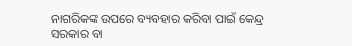ନାଗରିକଙ୍କ ଉପରେ ବ୍ୟବହାର କରିବା ପାଇଁ କେନ୍ଦ୍ର ସରକାର ବା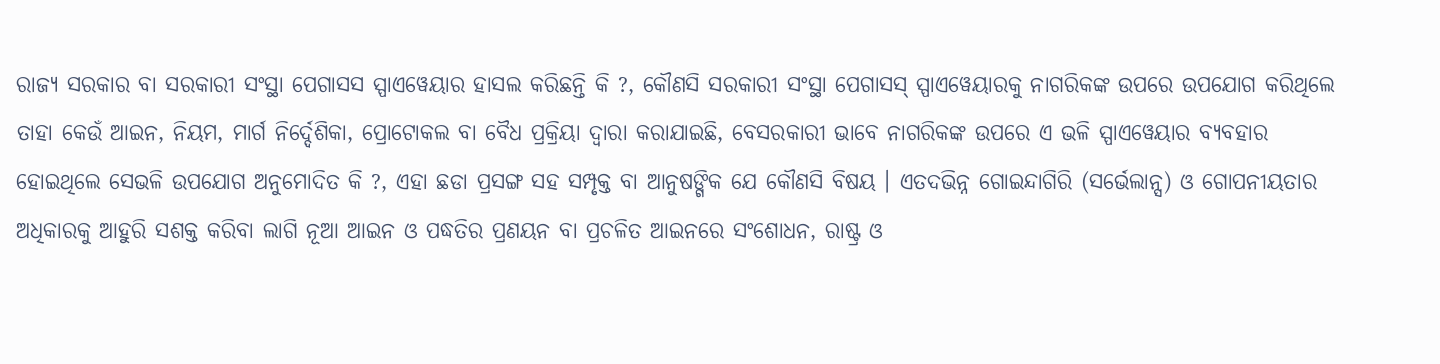ରାଜ୍ୟ ସରକାର ବା ସରକାରୀ ସଂସ୍ଥା ପେଗାସସ ସ୍ପାଏୱେୟାର ହାସଲ କରିଛନ୍ତି କି ?, କୌଣସି ସରକାରୀ ସଂସ୍ଥା ପେଗାସସ୍ ସ୍ପାଏୱେୟାରକୁ ନାଗରିକଙ୍କ ଉପରେ ଉପଯୋଗ କରିଥିଲେ ତାହା କେଉଁ ଆଇନ, ନିୟମ, ମାର୍ଗ ନିର୍ଦ୍ଦେଶିକା, ପ୍ରୋଟୋକଲ ବା ବୈଧ ପ୍ରକ୍ରିୟା ଦ୍ୱାରା କରାଯାଇଛି, ବେସରକାରୀ ଭାବେ ନାଗରିକଙ୍କ ଉପରେ ଏ ଭଳି ସ୍ପାଏୱେୟାର ବ୍ୟବହାର ହୋଇଥିଲେ ସେଭଳି ଉପଯୋଗ ଅନୁମୋଦିତ କି ?, ଏହା ଛଡା ପ୍ରସଙ୍ଗ ସହ ସମ୍ପୃକ୍ତ ବା ଆନୁଷଙ୍ଗିକ ଯେ କୌଣସି ବିଷୟ । ଏତଦଭିନ୍ନ ଗୋଇନ୍ଦାଗିରି (ସର୍ଭେଲାନ୍ସ) ଓ ଗୋପନୀୟତାର ଅଧିକାରକୁ ଆହୁରି ସଶକ୍ତ କରିବା ଲାଗି ନୂଆ ଆଇନ ଓ ପଦ୍ଧତିର ପ୍ରଣୟନ ବା ପ୍ରଚଳିତ ଆଇନରେ ସଂଶୋଧନ, ରାଷ୍ଟ୍ର ଓ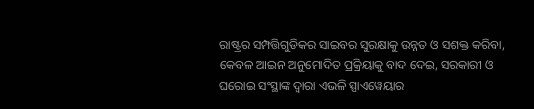ରାଷ୍ଟ୍ରର ସମ୍ପତ୍ତିଗୁଡିକର ସାଇବର ସୁରକ୍ଷାକୁ ଉନ୍ନତ ଓ ସଶକ୍ତ କରିବା, କେବଳ ଆଇନ ଅନୁମୋଦିତ ପ୍ରକ୍ରିୟାକୁ ବାଦ ଦେଇ, ସରକାରୀ ଓ ଘରୋଇ ସଂସ୍ଥାଙ୍କ ଦ୍ୱାରା ଏଭଳି ସ୍ପାଏୱେୟାର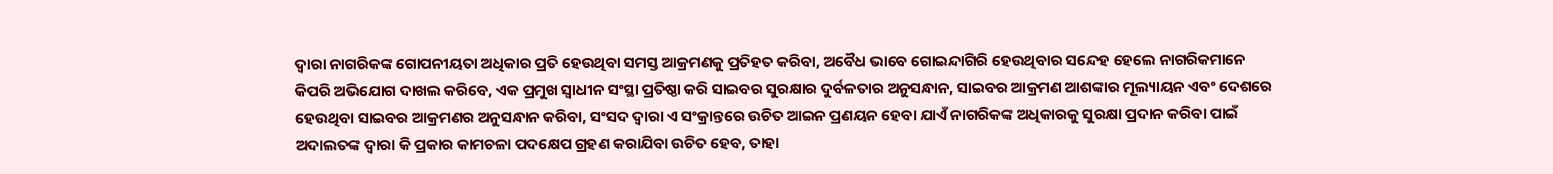ଦ୍ୱାରା ନାଗରିକଙ୍କ ଗୋପନୀୟତା ଅଧିକାର ପ୍ରତି ହେଉଥିବା ସମସ୍ତ ଆକ୍ରମଣକୁ ପ୍ରତିହତ କରିବା, ଅବୈଧ ଭାବେ ଗୋଇନ୍ଦାଗିରି ହେଉଥିବାର ସନ୍ଦେହ ହେଲେ ନାଗରିକମାନେ କିପରି ଅଭିଯୋଗ ଦାଖଲ କରିବେ, ଏକ ପ୍ରମୁଖ ସ୍ୱାଧୀନ ସଂସ୍ଥା ପ୍ରତିଷ୍ଠା କରି ସାଇବର ସୁରକ୍ଷାର ଦୁର୍ବଳତାର ଅନୁସନ୍ଧାନ, ସାଇବର ଆକ୍ରମଣ ଆଶଙ୍କାର ମୂଲ୍ୟାୟନ ଏବଂ ଦେଶରେ ହେଉଥିବା ସାଇବର ଆକ୍ରମଣର ଅନୁସନ୍ଧାନ କରିବା, ସଂସଦ ଦ୍ୱାରା ଏ ସଂକ୍ରାନ୍ତରେ ଉଚିତ ଆଇନ ପ୍ରଣୟନ ହେବା ଯାଏଁ ନାଗରିକଙ୍କ ଅଧିକାରକୁ ସୁରକ୍ଷା ପ୍ରଦାନ କରିବା ପାଇଁ ଅଦାଲତଙ୍କ ଦ୍ୱାରା କି ପ୍ରକାର କାମଚଳା ପଦକ୍ଷେପ ଗ୍ରହଣ କରାଯିବା ଉଚିତ ହେବ, ତାହା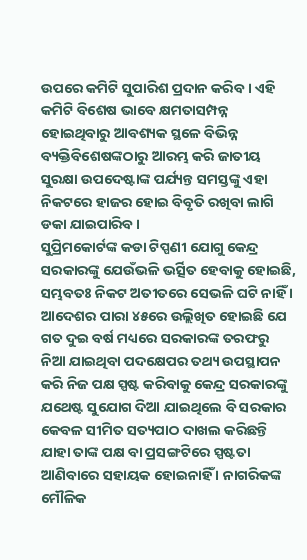ଉପରେ କମିଟି ସୁପାରିଶ ପ୍ରଦାନ କରିବ । ଏହି କମିଟି ବିଶେଷ ଭାବେ କ୍ଷମତାସମ୍ପନ୍ନ ହୋଇଥିବାରୁ ଆବଶ୍ୟକ ସ୍ଥଳେ ବିଭିନ୍ନ ବ୍ୟକ୍ତିବିଶେଷଙ୍କଠାରୁ ଆରମ୍ଭ କରି ଜାତୀୟ ସୁରକ୍ଷା ଉପଦେଷ୍ଟାଙ୍କ ପର୍ଯ୍ୟନ୍ତ ସମସ୍ତଙ୍କୁ ଏହା ନିକଟରେ ହାଜର ହୋଇ ବିବୃତି ରଖିବା ଲାଗି ଡକା ଯାଇପାରିବ ।
ସୁପ୍ରିମକୋର୍ଟଙ୍କ କଡା ଟିପ୍ପଣୀ ଯୋଗୁ କେନ୍ଦ୍ର ସରକାରଙ୍କୁ ଯେଉଁଭଳି ଭର୍ତ୍ସିତ ହେବାକୁ ହୋଇଛି, ସମ୍ଭବତଃ ନିକଟ ଅତୀତରେ ସେଭଳି ଘଟି ନାହିଁ । ଆଦେଶର ପାରା ୪୫ରେ ଉଲ୍ଲିଖିତ ହୋଇଛି ଯେ ଗତ ଦୁଇ ବର୍ଷ ମଧ୍ୟରେ ସରକାରଙ୍କ ତରଫରୁ ନିଆ ଯାଇଥିବା ପଦକ୍ଷେପର ତଥ୍ୟ ଉପସ୍ଥାପନ କରି ନିଜ ପକ୍ଷ ସ୍ପଷ୍ଟ କରିବାକୁ କେନ୍ଦ୍ର ସରକାରଙ୍କୁ ଯଥେଷ୍ଟ ସୁଯୋଗ ଦିଆ ଯାଇଥିଲେ ବି ସରକାର କେବଳ ସୀମିତ ସତ୍ୟପାଠ ଦାଖଲ କରିଛନ୍ତି ଯାହା ତାଙ୍କ ପକ୍ଷ ବା ପ୍ରସଙ୍ଗଟିରେ ସ୍ପଷ୍ଟତା ଆଣିବାରେ ସହାୟକ ହୋଇନାହିଁ । ନାଗରିକଙ୍କ ମୌଳିକ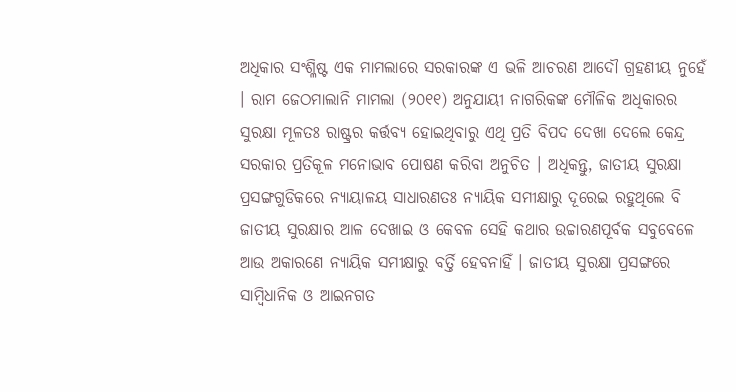ଅଧିକାର ସଂଶ୍ଳିଷ୍ଟ ଏକ ମାମଲାରେ ସରକାରଙ୍କ ଏ ଭଳି ଆଚରଣ ଆଦୌ ଗ୍ରହଣୀୟ ନୁହେଁ । ରାମ ଜେଠମାଲାନି ମାମଲା (୨୦୧୧) ଅନୁଯାୟୀ ନାଗରିକଙ୍କ ମୌଳିକ ଅଧିକାରର ସୁରକ୍ଷା ମୂଳତଃ ରାଷ୍ଟ୍ରର କର୍ତ୍ତବ୍ୟ ହୋଇଥିବାରୁ ଏଥି ପ୍ରତି ବିପଦ ଦେଖା ଦେଲେ କେନ୍ଦ୍ର ସରକାର ପ୍ରତିକୂଳ ମନୋଭାବ ପୋଷଣ କରିବା ଅନୁଚିତ । ଅଧିକନ୍ତୁ, ଜାତୀୟ ସୁରକ୍ଷା ପ୍ରସଙ୍ଗଗୁଡିକରେ ନ୍ୟାୟାଳୟ ସାଧାରଣତଃ ନ୍ୟାୟିକ ସମୀକ୍ଷାରୁ ଦୂରେଇ ରହୁଥିଲେ ବି ଜାତୀୟ ସୁରକ୍ଷାର ଆଳ ଦେଖାଇ ଓ କେବଳ ସେହି କଥାର ଉଚ୍ଚାରଣପୂର୍ବକ ସବୁବେଳେ ଆଉ ଅକାରଣେ ନ୍ୟାୟିକ ସମୀକ୍ଷାରୁ ବର୍ତ୍ତି ହେବନାହିଁ । ଜାତୀୟ ସୁରକ୍ଷା ପ୍ରସଙ୍ଗରେ ସାମ୍ୱିଧାନିକ ଓ ଆଇନଗତ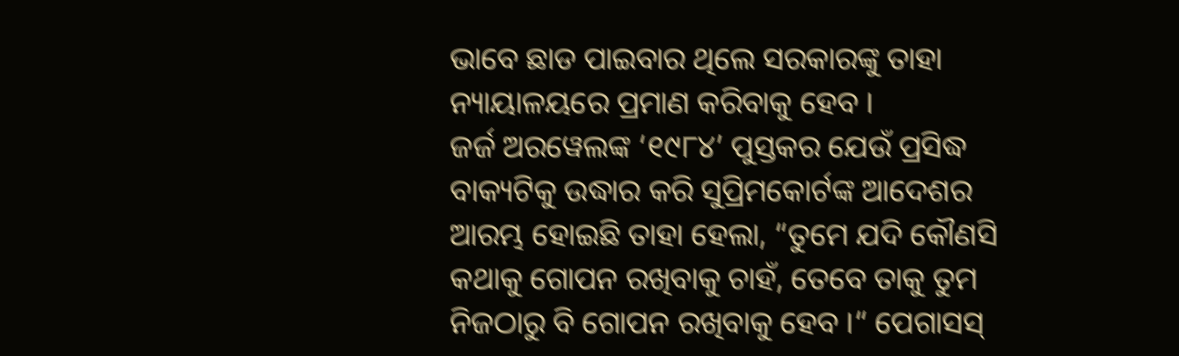ଭାବେ ଛାଡ ପାଇବାର ଥିଲେ ସରକାରଙ୍କୁ ତାହା ନ୍ୟାୟାଳୟରେ ପ୍ରମାଣ କରିବାକୁ ହେବ ।
ଜର୍ଜ ଅରୱେଲଙ୍କ ‘୧୯୮୪’ ପୁସ୍ତକର ଯେଉଁ ପ୍ରସିଦ୍ଧ ବାକ୍ୟଟିକୁ ଉଦ୍ଧାର କରି ସୁପ୍ରିମକୋର୍ଟଙ୍କ ଆଦେଶର ଆରମ୍ଭ ହୋଇଛି ତାହା ହେଲା, “ତୁମେ ଯଦି କୌଣସି କଥାକୁ ଗୋପନ ରଖିବାକୁ ଚାହଁ, ତେବେ ତାକୁ ତୁମ ନିଜଠାରୁ ବି ଗୋପନ ରଖିବାକୁ ହେବ ।“ ପେଗାସସ୍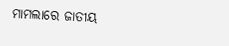ମାମଲାରେ ଜାତୀୟ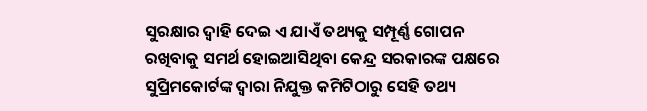ସୁରକ୍ଷାର ଦ୍ୱାହି ଦେଇ ଏ ଯାଏଁ ତଥ୍ୟକୁ ସମ୍ପୂର୍ଣ୍ଣ ଗୋପନ ରଖିବାକୁ ସମର୍ଥ ହୋଇଆସିଥିବା କେନ୍ଦ୍ର ସରକାରଙ୍କ ପକ୍ଷରେ ସୁପ୍ରିମକୋର୍ଟଙ୍କ ଦ୍ୱାରା ନିଯୁକ୍ତ କମିଟିଠାରୁ ସେହି ତଥ୍ୟ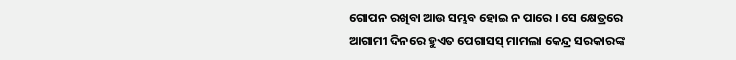ଗୋପନ ରଖିବା ଆଉ ସମ୍ଭବ ହୋଇ ନ ପାରେ । ସେ କ୍ଷେତ୍ରରେ ଆଗାମୀ ଦିନରେ ହୁଏତ ପେଗାସସ୍ ମାମଲା କେନ୍ଦ୍ର ସରକାରଙ୍କ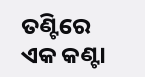ତଣ୍ଟିରେ ଏକ କଣ୍ଟା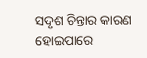ସଦୃଶ ଚିନ୍ତାର କାରଣ ହୋଇପାରେ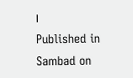।
Published in Sambad on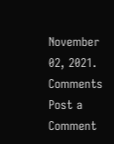November 02, 2021.
Comments
Post a Comment